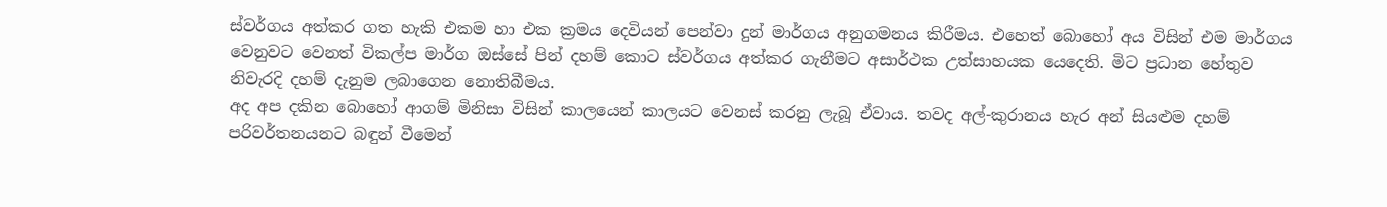ස්වර්ගය අත්කර ගත හැකි එකම හා එක ක්‍රමය දෙවියන් පෙන්වා දුන් මාර්ගය අනුගමනය කිරීමය. එහෙත් බොහෝ අය විසින් එම මාර්ගය වෙනුවට වෙනත් විකල්ප මාර්ග ඔස්සේ පින් දහම් කොට ස්වර්ගය අත්කර ගැනීමට අසාර්ථක උත්සාහයක යෙදෙති. මිට ප්‍රධාන හේතුව නිවැරදි දහම් දැනුම ලබාගෙන නොතිබීමය.
අද අප දකින බොහෝ ආගම් මිනිසා විසින් කාලයෙන් කාලයට වෙනස් කරනු ලැබූ ඒවාය. තවද අල්-කුරානය හැර අන් සියළුම දහම් පරිවර්තනයනට බඳුන් වීමෙන්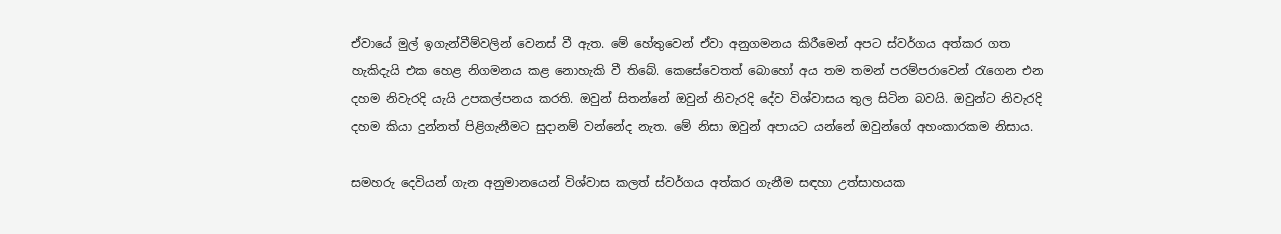ඒවායේ මුල් ඉගැන්වීම්වලින් වෙනස් වී ඇත. මේ හේතුවෙන් ඒවා අනුගමනය කිරීමෙන් අපට ස්වර්ගය අත්කර ගත හැකිදැයි එක හෙළ නිගමනය කළ නොහැකි වී තිබේ. කෙසේවෙතත් බොහෝ අය තම තමන් පරම්පරාවෙන් රැගෙන එන දහම නිවැරදි යැයි උපකල්පනය කරති. ඔවුන් සිතන්නේ ඔවුන් නිවැරදි දේව විශ්වාසය තුල සිටින බවයි. ඔවුන්ට නිවැරදි දහම කියා දුන්නත් පිළිගැනීමට සුදානම් වන්නේද නැත. මේ නිසා ඔවුන් අපායට යන්නේ ඔවුන්ගේ අහංකාරකම නිසාය.

සමහරු දෙවියන් ගැන අනුමානයෙන් විශ්වාස කලත් ස්වර්ගය අත්කර ගැනීම සඳහා උත්සාහයක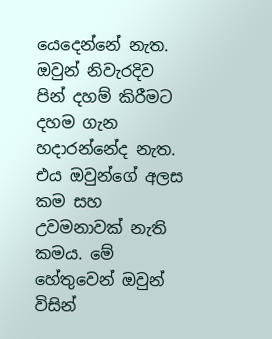යෙදෙන්නේ නැත. ඔවුන් නිවැරදිව පින් දහම් කිරීමට දහම ගැන හදාරන්නේද නැත. එය ඔවුන්ගේ අලස කම සහ උවමනාවක් නැති කමය. මේ හේතුවෙන් ඔවුන් විසින්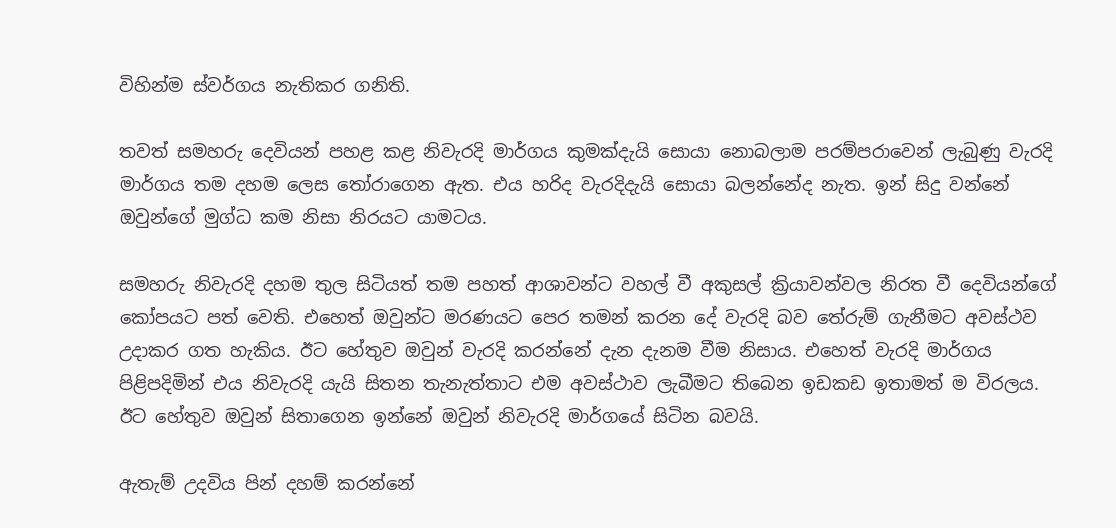විහින්ම ස්වර්ගය නැතිකර ගනිති.

තවත් සමහරු දෙවියන් පහළ කළ නිවැරදි මාර්ගය කුමක්දැයි සොයා නොබලාම පරම්පරාවෙන් ලැබුණු වැරදි මාර්ගය තම දහම ලෙස තෝරාගෙන ඇත. එය හරිද වැරදිදැයි සොයා බලන්නේද නැත. ඉන් සිදු වන්නේ ඔවුන්ගේ මුග්ධ කම නිසා නිරයට යාමටය.

සමහරු නිවැරදි දහම තුල සිටියත් තම පහත් ආශාවන්ට වහල් වී අකුසල් ක්‍රියාවන්වල නිරත වී දෙවියන්ගේ කෝපයට පත් වෙති. එහෙත් ඔවුන්ට මරණයට පෙර තමන් කරන දේ වැරදි බව තේරුම් ගැනීමට අවස්ථව උදාකර ගත හැකිය. ඊට හේතුව ඔවුන් වැරදි කරන්නේ දැන දැනම වීම නිසාය. එහෙත් වැරදි මාර්ගය පිළිපදිමින් එය නිවැරදි යැයි සිතන තැනැත්තාට එම අවස්ථාව ලැබීමට තිබෙන ඉඩකඩ ඉතාමත් ම විරලය. ඊට හේතුව ඔවුන් සිතාගෙන ඉන්නේ ඔවුන් නිවැරදි මාර්ගයේ සිටින බවයි.

ඇතැම් උදවිය පින් දහම් කරන්නේ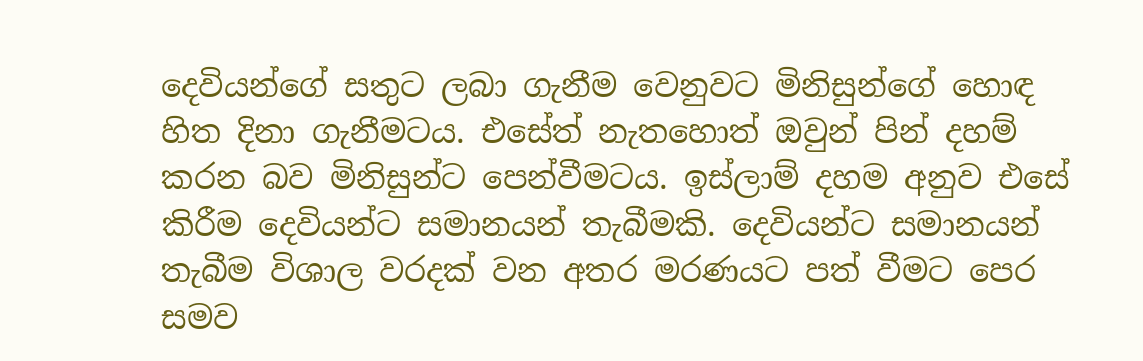දෙවියන්ගේ සතුට ලබා ගැනීම වෙනුවට මිනිසුන්ගේ හොඳ හිත දිනා ගැනීමටය. එසේත් නැතහොත් ඔවුන් පින් දහම් කරන බව මිනිසුන්ට පෙන්වීමටය. ඉස්ලාම් දහම අනුව එසේ කිරීම දෙවියන්ට සමානයන් තැබීමකි. දෙවියන්ට සමානයන් තැබීම විශාල වරදක් වන අතර මරණයට පත් වීමට පෙර සමව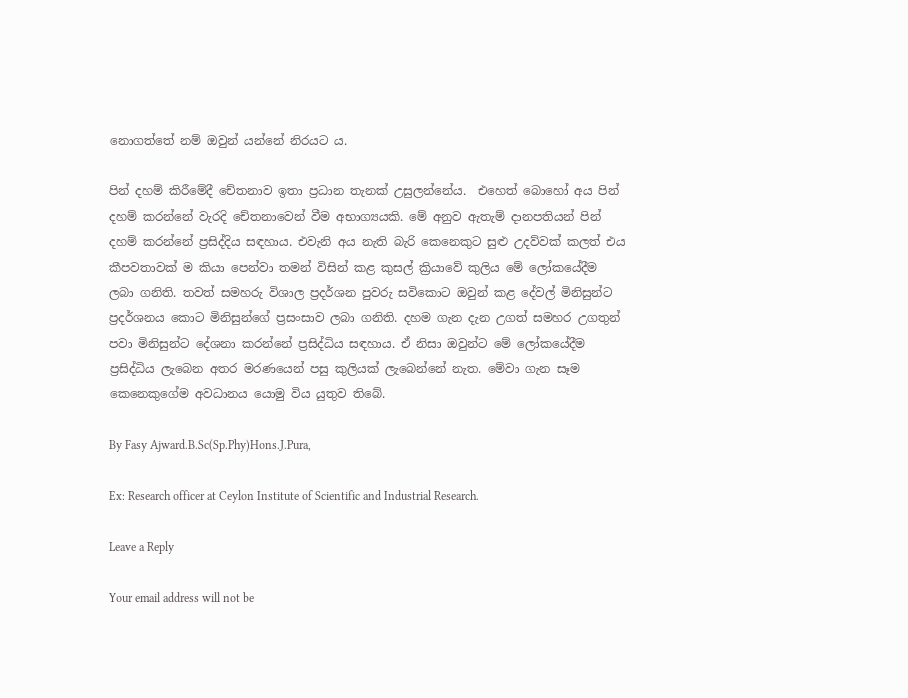නොගත්තේ නම් ඔවුන් යන්නේ නිරයට ය.

පින් දහම් කිරීමේදී චේතනාව ඉතා ප්‍රධාන තැනක් උසුලන්නේය.  එහෙත් බොහෝ අය පින් දහම් කරන්නේ වැරදි චේතනාවෙන් වීම අභාග්‍යයකි. මේ අනුව ඇතැම් දානපතියන් පින් දහම් කරන්නේ ප්‍රසිද්දිය සඳහාය. එවැනි අය නැති බැරි කෙනෙකුට සුළු උදව්වක් කලත් එය කීපවතාවක් ම කියා පෙන්වා තමන් විසින් කළ කුසල් ක්‍රියාවේ කුලිය මේ ලෝකයේදීම ලබා ගනිති. තවත් සමහරු විශාල ප්‍රදර්ශන පුවරු සවිකොට ඔවුන් කළ දේවල් මිනිසුන්ට ප්‍රදර්ශනය කොට මිනිසුන්ගේ ප්‍රසංසාව ලබා ගනිති. දහම ගැන දැන උගත් සමහර උගතුන් පවා මිනිසුන්ට දේශනා කරන්නේ ප්‍රසිද්ධිය සඳහාය. ඒ නිසා ඔවුන්ට මේ ලෝකයේදීම ප්‍රසිද්ධිය ලැබෙන අතර මරණයෙන් පසු කුලියක් ලැබෙන්නේ නැත. මේවා ගැන සෑම කෙනෙකුගේම අවධානය යොමු විය යුතුව තිබේ.

By Fasy Ajward.B.Sc(Sp.Phy)Hons.J.Pura,

Ex: Research officer at Ceylon Institute of Scientific and Industrial Research.

Leave a Reply

Your email address will not be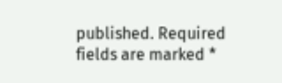published. Required fields are marked *